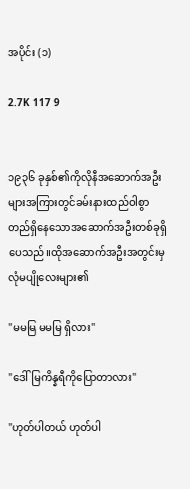အပိုင်း (၁)

2.7K 117 9


၁၉၃၆ ခုနှစ်၏ကိုလိုနီအဆောက်အဦးများအကြားတွင်ခမ်းနားထည်ဝါစွာတည်ရှိနေသောအဆောက်အဦးတစ်ခုရှိပေသည်။ထိုအဆောက်အဦးအတွင်းမှလုံမပျိုလေးများ၏

"မမမြ မမမြ ရှိလား"

"ဒေါ်မြကိန္နရီကိုပြောတာလား"

"ဟုတ်ပါတယ် ဟုတ်ပါ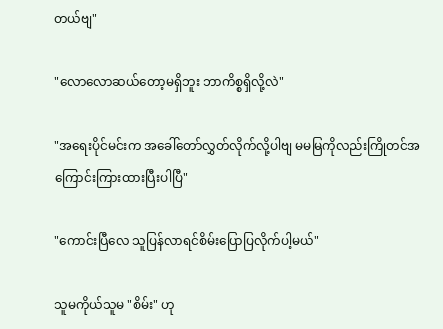တယ်ဗျ"

"လောလောဆယ်တော့မရှိဘူး ဘာကိစ္စရှိလို့လဲ"

"အရေးပိုင်မင်းက အခေါ်တော်လွှတ်လိုက်လို့ပါဗျ မမမြကိုလည်းကြိုတင်အကြောင်းကြားထားပြီးပါပြီ"

"ကောင်းပြီလေ သူပြန်လာရင်စိမ်းပြောပြလိုက်ပါ့မယ်"

သူမကိုယ်သူမ "စိမ်း" ဟု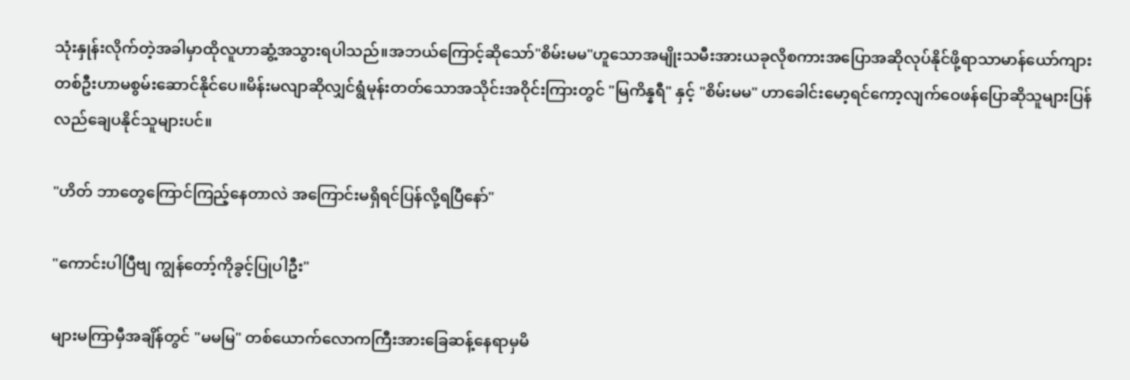သုံးနှုန်းလိုက်တဲ့အခါမှာထိုလူဟာဆွံ့အသွားရပါသည်။အဘယ်ကြောင့်ဆိုသော်"စိမ်းမမ"ဟူသောအမျိုးသမီးအားယခုလိုစကားအပြောအဆိုလုပ်နိုင်ဖို့ရာသာမာန်ယော်ကျားတစ်ဦးဟာမစွမ်းဆောင်နိုင်ပေ။မိန်းမလျာဆိုလျှင်ရွံမုန်းတတ်သောအသိုင်းအဝိုင်းကြားတွင် "မြကိန္နရီ" နှင့် "စိမ်းမမ" ဟာခေါင်းမော့ရင်ကော့လျက်ဝေဖန်ပြောဆိုသူများပြန်လည်ချေပနိုင်သူများပင်။

"ဟိတ် ဘာတွေကြောင်ကြည့်နေတာလဲ အကြောင်းမရှိရင်ပြန်လို့ရပြီနော်"

"ကောင်းပါပြီဗျ ကျွန်တော့်ကိုခွင့်ပြုပါဦး"

များမကြာမှီအချိန်တွင် "မမမြ" တစ်ယောက်လောကကြီးအားခြေဆန့်နေရာမှမိ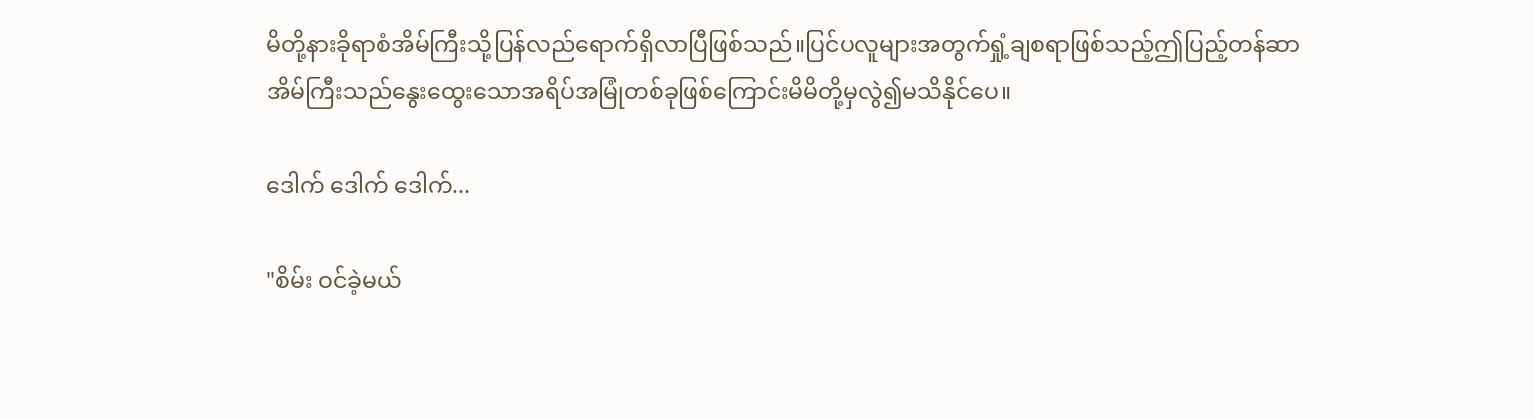မိတို့နားခိုရာစံအိမ်ကြီးသို့ပြန်လည်ရောက်ရှိလာပြီဖြစ်သည်။ပြင်ပလူများအတွက်ရှုံ့ချစရာဖြစ်သည့်ဤပြည့်တန်ဆာအိမ်ကြီးသည်နွေးထွေးသောအရိပ်အမြုံတစ်ခုဖြစ်ကြောင်းမိမိတို့မှလွဲ၍မသိနိုင်ပေ။

ဒေါက် ဒေါက် ဒေါက်...

"စိမ်း ဝင်ခဲ့မယ်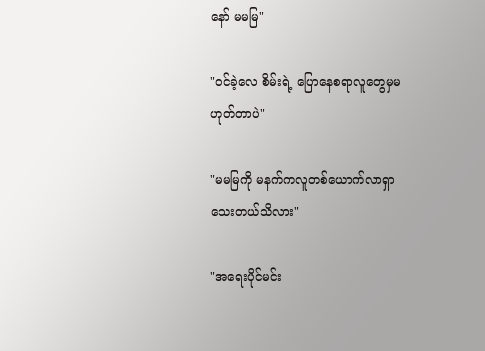နော် မမမြ"

"ဝင်ခဲ့လေ စိမ်းရဲ့ ပြောနေစရာလူတွေမှမဟုတ်တာပဲ"

"မမမြကို မနက်ကလူတစ်ယောက်လာရှာသေးတယ်သိလား"

"အရေးပိုင်မင်း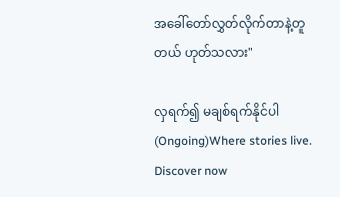အခေါ်တော်လွှတ်လိုက်တာနဲ့တူတယ် ဟုတ်သလား"

လှရက်၍ မချစ်ရက်နိုင်ပါ(Ongoing)Where stories live. Discover now